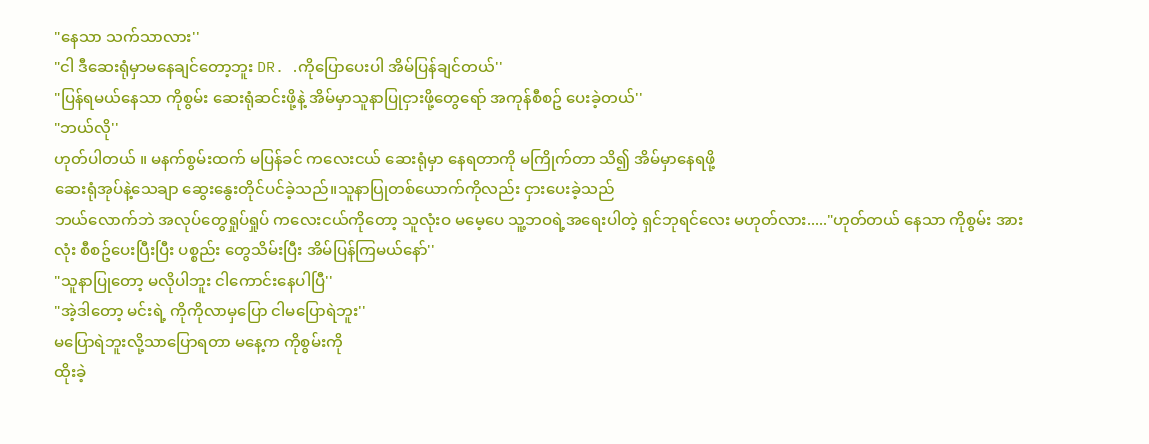"နေသာ သက်သာလား''
"ငါ ဒီဆေးရုံမှာမနေချင်တော့ဘူး DR. .ကိုပြောပေးပါ အိမ်ပြန်ချင်တယ်''
"ပြန်ရမယ်နေသာ ကိုစွမ်း ဆေးရုံဆင်းဖို့နဲ့ အိမ်မှာသူနာပြုငှားဖို့တွေရော် အကုန်စီစဥ် ပေးခဲ့တယ်''
"ဘယ်လို''
ဟုတ်ပါတယ် ။ မနက်စွမ်းထက် မပြန်ခင် ကလေးငယ် ဆေးရုံမှာ နေရတာကို မကြိုက်တာ သိ၍ အိမ်မှာနေရဖို့
ဆေးရုံအုပ်နဲ့သေချာ ဆွေးနွေးတိုင်ပင်ခဲ့သည်။သူနာပြုတစ်ယောက်ကိုလည်း ငှားပေးခဲ့သည်
ဘယ်လောက်ဘဲ အလုပ်တွေရှုပ်ရှုပ် ကလေးငယ်ကိုတော့ သူလုံးဝ မမေ့ပေ သူ့ဘဝရဲ့အရေးပါတဲ့ ရှင်ဘုရင်လေး မဟုတ်လား....."ဟုတ်တယ် နေသာ ကိုစွမ်း အားလုံး စီစဥ်ပေးပြီးပြီး ပစ္စည်း တွေသိမ်းပြီး အိမ်ပြန်ကြမယ်နော်''
"သူနာပြုတော့ မလိုပါဘူး ငါကောင်းနေပါပြီ''
"အဲ့ဒါတော့ မင်းရဲ့ ကိုကိုလာမှပြော ငါမပြောရဲဘူး''
မပြောရဲဘူးလို့သာပြောရတာ မနေ့က ကိုစွမ်းကို
ထိုးခဲ့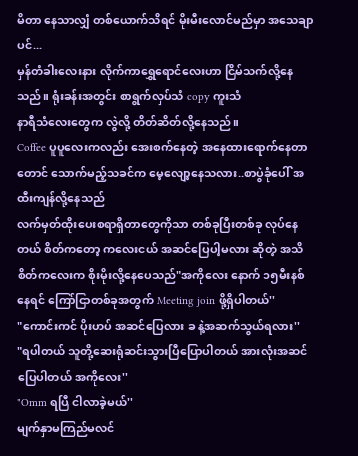မိတာ နေသာလျှံ တစ်ယောက်သိရင် မိုးမီးလောင်မည်မှာ အသေချာပင်...
မှန်တံခါးလေးနား လိုက်ကာရွှေရောင်လေးဟာ ငြိမ်သက်လို့နေသည်။ ရုံးခန်းအတွင်း စာရွက်လှပ်သံ copy ကူးသံ
နာရီသံလေးတွေက လွဲလို့ တိတ်ဆိတ်လို့နေသည်။
Coffee ပူပူလေးကလည်း အေးစက်နေတဲ့ အနေထားရောက်နေတာတောင် သောက်မည့်သခင်က မေ့လျော့နေသလား..စာပွဲခုံပေါ် အထီးကျန်လို့နေသည်
လက်မှတ်ထိုးပေးစရာရှိတာတွေကိုသာ တစ်ခုပြီးတစ်ခု လုပ်နေတယ် စိတ်ကတော့ ကလေးငယ် အဆင်ပြေပါ့မလား ဆိုတဲ့ အသိစိတ်ကလေးက စိုးမိုးလို့နေပေသည်"အကိုလေး နောက် ၁၅မီးနစ် နေရင် ကြော်ငြာတစ်ခုအတွက် Meeting join ဖို့ရှိပါတယ်''
"ကောင်းကင် ပိုးဟပ် အဆင်ပြေလား ခ နဲ့အဆက်သွယ်ရလား''
"ရပါတယ် သူတို့ဆေးရုံဆင်းသွားပြီပြောပါတယ် အားလုံးအဆင်ပြေပါတယ် အကိုလေး''
"Omm ရပြီ ငါလာခဲ့မယ်''
မျက်နှာမကြည်မလင်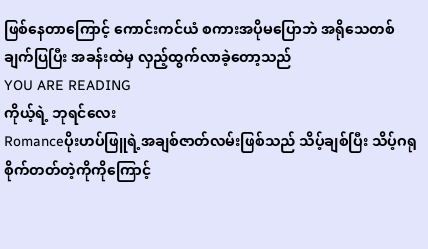ဖြစ်နေတာကြောင့် ကောင်းကင်ယံ စကားအပိုမပြောဘဲ အရိုသေတစ်ချက်ပြပြီး အခန်းထဲမှ လှည့်ထွက်လာခဲ့တော့သည်
YOU ARE READING
ကိုယ့်ရဲ့ ဘုရင်လေး
Romanceပိုးဟပ်ဖြူရဲ့အချစ်ဇာတ်လမ်းဖြစ်သည် သိပ့်ချစ်ပြီး သိပ့်ဂရုစိုက်တတ်တဲ့ကိုကိုကြောင့်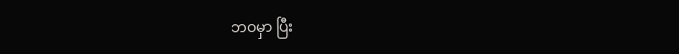ဘဝမှာ ပြီး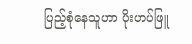ပြည့်စုံနေသူဟာ ပိုးဟပ်ဖြူ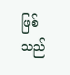ဖြစ်သည်